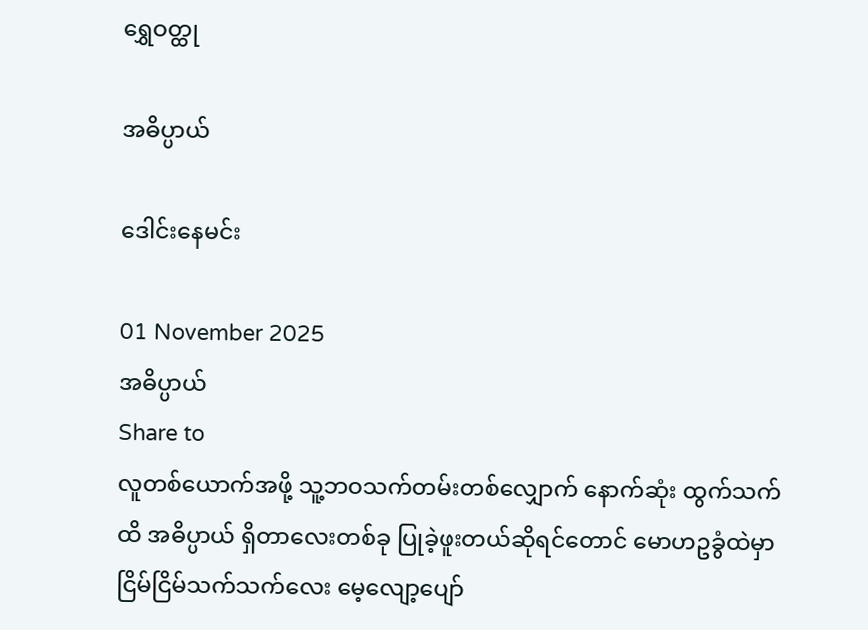ရွှေဝတ္ထု

အဓိပ္ပာယ်

ဒေါင်းနေမင်း

01 November 2025
အဓိပ္ပာယ်
Share to
လူတစ်ယောက်အဖို့ သူ့ဘဝသက်တမ်းတစ်လျှောက် နောက်ဆုံး ထွက်သက်ထိ အဓိပ္ပာယ် ရှိတာလေးတစ်ခု ပြုခဲ့ဖူးတယ်ဆိုရင်တောင် မောဟဥခွံထဲမှာ ငြိမ်ငြိမ်သက်သက်လေး မေ့လျော့ပျော်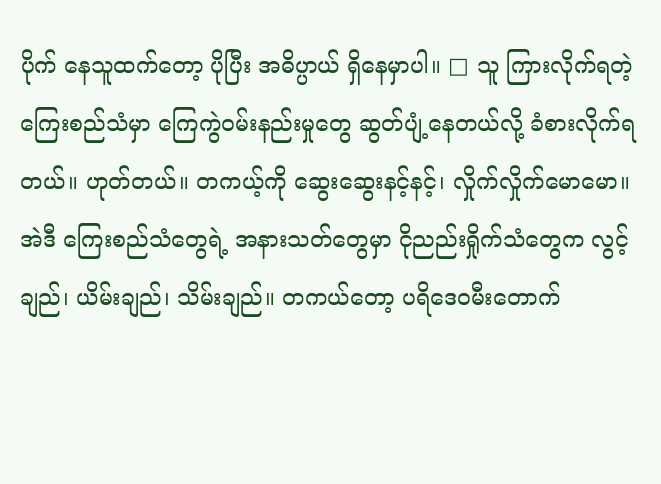ပိုက် နေသူထက်တော့ ပိုပြီး အဓိပ္ပာယ် ရှိနေမှာပါ။ □ သူ ကြားလိုက်ရတဲ့ ကြေးစည်သံမှာ ကြေကွဲဝမ်းနည်းမှုတွေ ဆွတ်ပျံ့နေတယ်လို့ ခံစားလိုက်ရတယ်။ ဟုတ်တယ်။ တကယ့်ကို ဆွေးဆွေးနင့်နင့်၊ လှိုက်လှိုက်မောမော။ အဲဒီ ကြေးစည်သံတွေရဲ့ အနားသတ်တွေမှာ ငိုညည်းရှိုက်သံတွေက လွင့်ချည်၊ ယိမ်းချည်၊ သိမ်းချည်။ တကယ်တော့ ပရိဒေဝမီးတောက်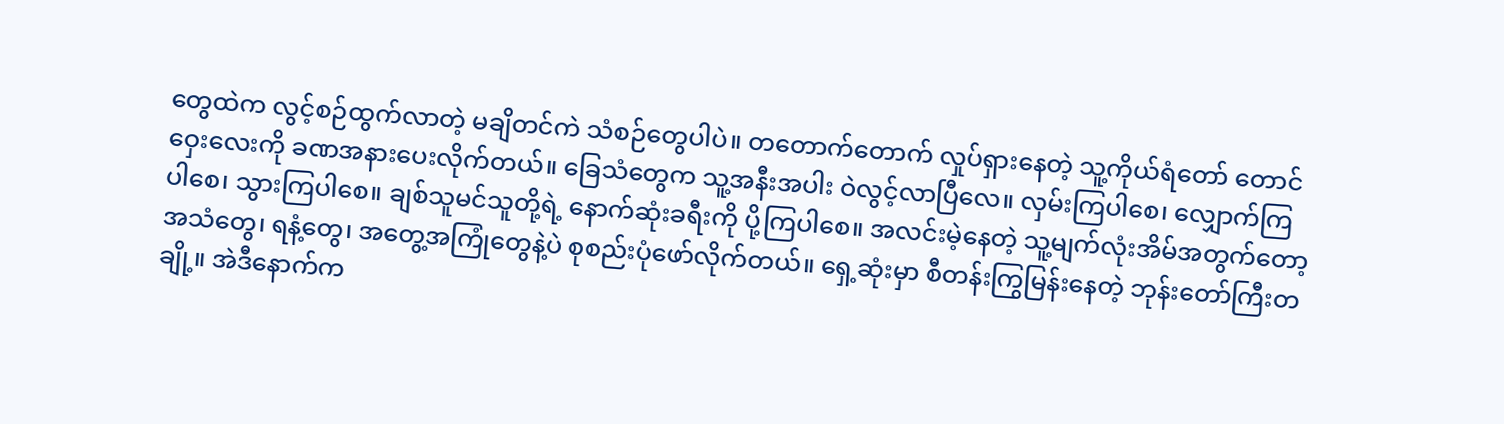တွေထဲက လွင့်စဉ်ထွက်လာတဲ့ မချိတင်ကဲ သံစဉ်တွေပါပဲ။ တတောက်တောက် လှုပ်ရှားနေတဲ့ သူ့ကိုယ်ရံတော် တောင်ဝှေးလေးကို ခဏအနားပေးလိုက်တယ်။ ခြေသံတွေက သူ့အနီးအပါး ဝဲလွင့်လာပြီလေ။ လှမ်းကြပါစေ၊ လျှောက်ကြပါစေ၊ သွားကြပါစေ။ ချစ်သူမင်သူတို့ရဲ့ နောက်ဆုံးခရီးကို ပို့ကြပါစေ။ အလင်းမဲ့နေတဲ့ သူ့မျက်လုံးအိမ်အတွက်တော့ အသံတွေ၊ ရနံ့တွေ၊ အတွေ့အကြုံတွေနဲ့ပဲ စုစည်းပုံဖော်လိုက်တယ်။ ရှေ့ဆုံးမှာ စီတန်းကြွမြန်းနေတဲ့ ဘုန်းတော်ကြီးတချို့။ အဲဒီနောက်က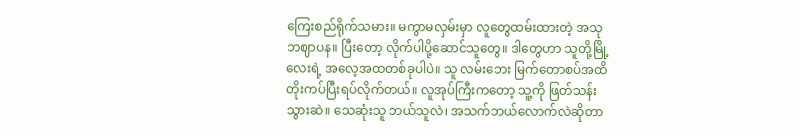ကြေးစည်ရိုက်သမား။ မကွာမလှမ်းမှာ လူတွေထမ်းထားတဲ့ အသုဘဈာပန။ ပြီးတော့ လိုက်ပါပို့ဆောင်သူတွေ။ ဒါတွေဟာ သူတို့မြို့လေးရဲ့ အလေ့အထတစ်ခုပါပဲ။ သူ လမ်းဘေး မြက်တောစပ်အထိ တိုးကပ်ပြီးရပ်လိုက်တယ်။ လူအုပ်ကြီးကတော့ သူ့ကို ဖြတ်သန်းသွားဆဲ။ သေဆုံးသူ ဘယ်သူလဲ၊ အသက်ဘယ်လောက်လဲဆိုတာ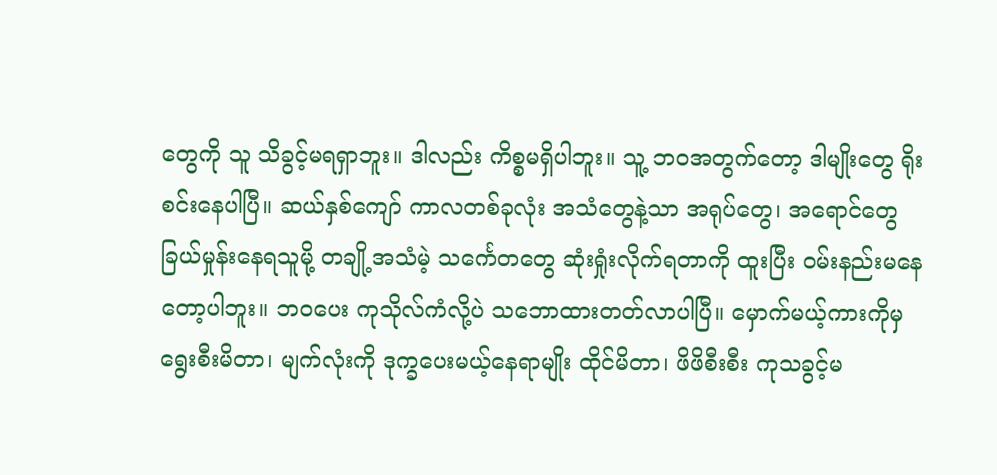တွေကို သူ သိခွင့်မရရှာဘူး။ ဒါလည်း ကိစ္စမရှိပါဘူး။ သူ့ ဘဝအတွက်တော့ ဒါမျိုးတွေ ရိုးစင်းနေပါပြီ။ ဆယ်နှစ်ကျော် ကာလတစ်ခုလုံး အသံတွေနဲ့သာ အရုပ်တွေ၊ အရောင်တွေ ခြယ်မှုန်းနေရသူမို့ တချို့အသံမဲ့ သင်္ကေတတွေ ဆုံးရှုံးလိုက်ရတာကို ထူးပြီး ဝမ်းနည်းမနေတော့ပါဘူး။ ဘဝပေး ကုသိုလ်ကံလို့ပဲ သဘောထားတတ်လာပါပြီ။ မှောက်မယ့်ကားကိုမှ ရွေးစီးမိတာ၊ မျက်လုံးကို ဒုက္ခပေးမယ့်နေရာမျိုး ထိုင်မိတာ၊ ဖိဖိစီးစီး ကုသခွင့်မ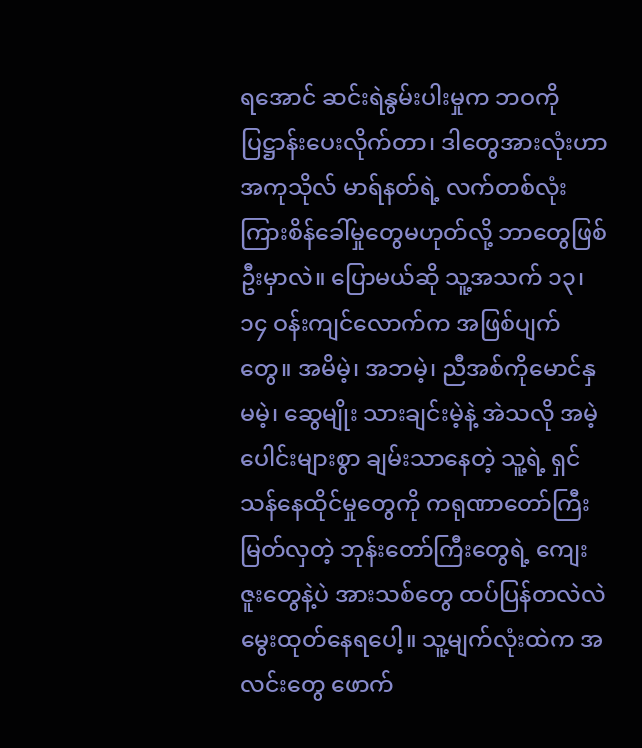ရအောင် ဆင်းရဲနွမ်းပါးမှုက ဘဝကို ပြဋ္ဌာန်းပေးလိုက်တာ၊ ဒါတွေအားလုံးဟာအကုသိုလ် မာရ်နတ်ရဲ့ လက်တစ်လုံး ကြားစိန်ခေါ်မှုတွေမဟုတ်လို့ ဘာတွေဖြစ်ဦးမှာလဲ။ ပြောမယ်ဆို သူ့အသက် ၁၃၊ ၁၄ ဝန်းကျင်လောက်က အဖြစ်ပျက်တွေ။ အမိမဲ့၊ အဘမဲ့၊ ညီအစ်ကိုမောင်နှမမဲ့၊ ဆွေမျိုး သားချင်းမဲ့နဲ့ အဲသလို အမဲ့ပေါင်းများစွာ ချမ်းသာနေတဲ့ သူ့ရဲ့ ရှင်သန်နေထိုင်မှုတွေကို ကရုဏာတော်ကြီးမြတ်လှတဲ့ ဘုန်းတော်ကြီးတွေရဲ့ ကျေးဇူးတွေနဲ့ပဲ အားသစ်တွေ ထပ်ပြန်တလဲလဲ မွေးထုတ်နေရပေါ့။ သူ့မျက်လုံးထဲက အလင်းတွေ ဖောက်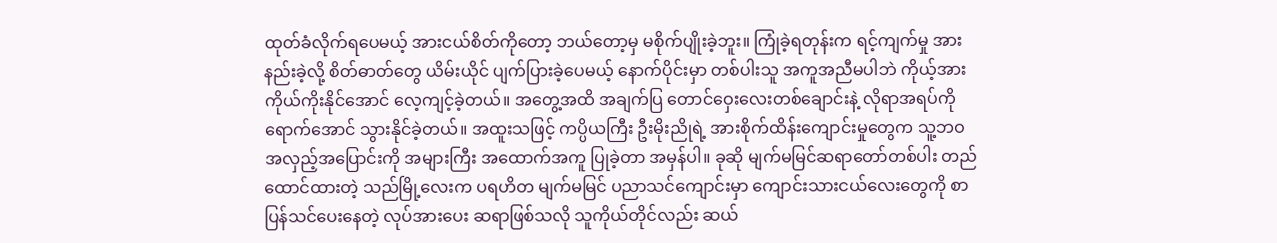ထုတ်ခံလိုက်ရပေမယ့် အားငယ်စိတ်ကိုတော့ ဘယ်တော့မှ မစိုက်ပျိုးခဲ့ဘူး။ ကြုံခဲ့ရတုန်းက ရင့်ကျက်မှု အားနည်းခဲ့လို့ စိတ်ဓာတ်တွေ ယိမ်းယိုင် ပျက်ပြားခဲ့ပေမယ့် နောက်ပိုင်းမှာ တစ်ပါးသူ အကူအညီမပါဘဲ ကိုယ့်အားကိုယ်ကိုးနိုင်အောင် လေ့ကျင့်ခဲ့တယ်။ အတွေ့အထိ အချက်ပြ တောင်ဝှေးလေးတစ်ချောင်းနဲ့ လိုရာအရပ်ကိုရောက်အောင် သွားနိုင်ခဲ့တယ်။ အထူးသဖြင့် ကပ္ပိယကြီး ဦးမိုးညိုရဲ့ အားစိုက်ထိန်းကျောင်းမှုတွေက သူ့ဘဝ အလှည့်အပြောင်းကို အများကြီး အထောက်အကူ ပြုခဲ့တာ အမှန်ပါ။ ခုဆို မျက်မမြင်ဆရာတော်တစ်ပါး တည်ထောင်ထားတဲ့ သည်မြို့လေးက ပရဟိတ မျက်မမြင် ပညာသင်ကျောင်းမှာ ကျောင်းသားငယ်လေးတွေကို စာပြန်သင်ပေးနေတဲ့ လုပ်အားပေး ဆရာဖြစ်သလို သူကိုယ်တိုင်လည်း ဆယ်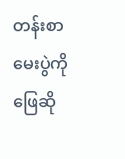တန်းစာမေးပွဲကို ဖြေဆို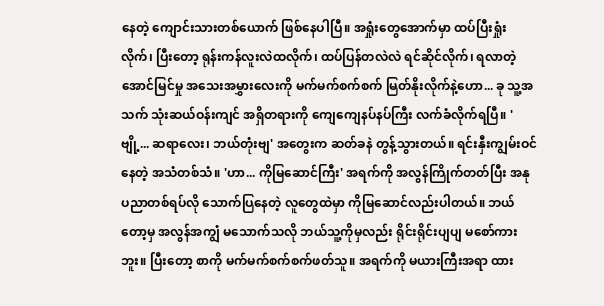နေတဲ့ ကျောင်းသားတစ်ယောက် ဖြစ်နေပါပြီ။ အရှုံးတွေအောက်မှာ ထပ်ပြီးရှုံးလိုက်၊ ပြီးတော့ ရုန်းကန်လူးလဲထလိုက်၊ ထပ်ပြန်တလဲလဲ ရင်ဆိုင်လိုက်၊ ရလာတဲ့ အောင်မြင်မှု အသေးအမွှားလေးကို မက်မက်စက်စက် မြတ်နိုးလိုက်နဲ့ဟော... ခု သူ့အသက် သုံးဆယ်ဝန်းကျင် အရှိတရားကို ကျေကျေနပ်နပ်ကြီး လက်ခံလိုက်ရပြီ။ 'ဗျို့... ဆရာလေး၊ ဘယ်တုံးဗျ' အတွေးက ဆတ်ခနဲ တွန့်သွားတယ်။ ရင်းနှီးကျွမ်းဝင်နေတဲ့ အသံတစ်သံ။ 'ဟာ... ကိုမြဆောင်ကြီး' အရက်ကို အလွန်ကြိုက်တတ်ပြီး အနုပညာတစ်ရပ်လို သောက်ပြနေတဲ့ လူတွေထဲမှာ ကိုမြဆောင်လည်းပါတယ်။ ဘယ်တော့မှ အလွန်အကျွံ မသောက်သလို ဘယ်သူ့ကိုမှလည်း ရိုင်းရိုင်းပျပျ မစော်ကားဘူး။ ပြီးတော့ စာကို မက်မက်စက်စက်ဖတ်သူ။ အရက်ကို မယားကြီးအရာ ထား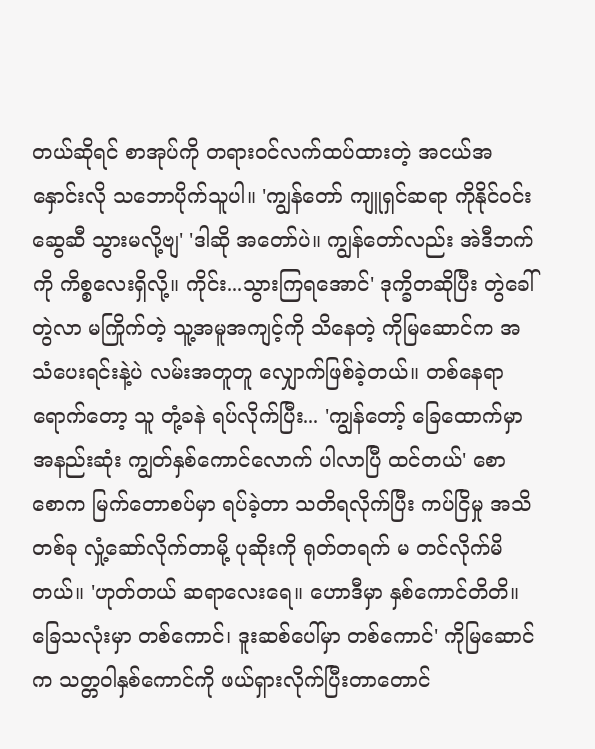တယ်ဆိုရင် စာအုပ်ကို တရားဝင်လက်ထပ်ထားတဲ့ အငယ်အနှောင်းလို သဘောပိုက်သူပါ။ 'ကျွန်တော် ကျူရှင်ဆရာ ကိုနိုင်ဝင်းဆွေဆီ သွားမလို့ဗျ' 'ဒါဆို အတော်ပဲ။ ကျွန်တော်လည်း အဲဒီဘက်ကို ကိစ္စလေးရှိလို့။ ကိုင်း...သွားကြရအောင်' ဒုက္ခိတဆိုပြီး တွဲခေါ်တွဲလာ မကြိုက်တဲ့ သူ့အမူအကျင့်ကို သိနေတဲ့ ကိုမြဆောင်က အသံပေးရင်းနဲ့ပဲ လမ်းအတူတူ လျှောက်ဖြစ်ခဲ့တယ်။ တစ်နေရာရောက်တော့ သူ တုံ့ခနဲ ရပ်လိုက်ပြီး... 'ကျွန်တော့် ခြေထောက်မှာ အနည်းဆုံး ကျွတ်နှစ်ကောင်လောက် ပါလာပြီ ထင်တယ်' စောစောက မြက်တောစပ်မှာ ရပ်ခဲ့တာ သတိရလိုက်ပြီး ကပ်ငြိမှု အသိတစ်ခု လှုံ့ဆော်လိုက်တာမို့ ပုဆိုးကို ရုတ်တရက် မ တင်လိုက်မိတယ်။ 'ဟုတ်တယ် ဆရာလေးရေ။ ဟောဒီမှာ နှစ်ကောင်တိတိ။ ခြေသလုံးမှာ တစ်ကောင်၊ ဒူးဆစ်ပေါ်မှာ တစ်ကောင်' ကိုမြဆောင်က သတ္တဝါနှစ်ကောင်ကို ဖယ်ရှားလိုက်ပြီးတာတောင်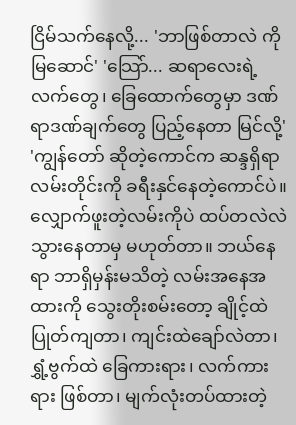ငြိမ်သက်နေလို့... 'ဘာဖြစ်တာလဲ ကိုမြဆောင်' 'သြော်... ဆရာလေးရဲ့ လက်တွေ၊ ခြေထောက်တွေမှာ ဒဏ်ရာဒဏ်ချက်တွေ ပြည့်နေတာ မြင်လို့' 'ကျွန်တော် ဆိုတဲ့ကောင်က ဆန္ဒရှိရာလမ်းတိုင်းကို ခရီးနှင်နေတဲ့ကောင်ပဲ။ လျှောက်ဖူးတဲ့လမ်းကိုပဲ ထပ်တလဲလဲ သွားနေတာမှ မဟုတ်တာ။ ဘယ်နေရာ ဘာရှိမှန်းမသိတဲ့ လမ်းအနေအထားကို သွေးတိုးစမ်းတော့ ချိုင့်ထဲပြုတ်ကျတာ၊ ကျင်းထဲချော်လဲတာ၊ ရွှံ့ဗွက်ထဲ ခြေကားရား၊ လက်ကားရား ဖြစ်တာ၊ မျက်လုံးတပ်ထားတဲ့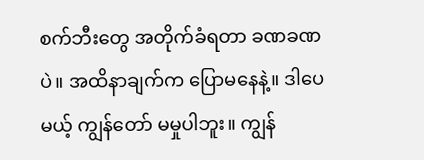စက်ဘီးတွေ အတိုက်ခံရတာ ခဏခဏပဲ။ အထိနာချက်က ပြောမနေနဲ့။ ဒါပေမယ့် ကျွန်တော် မမှုပါဘူး။ ကျွန်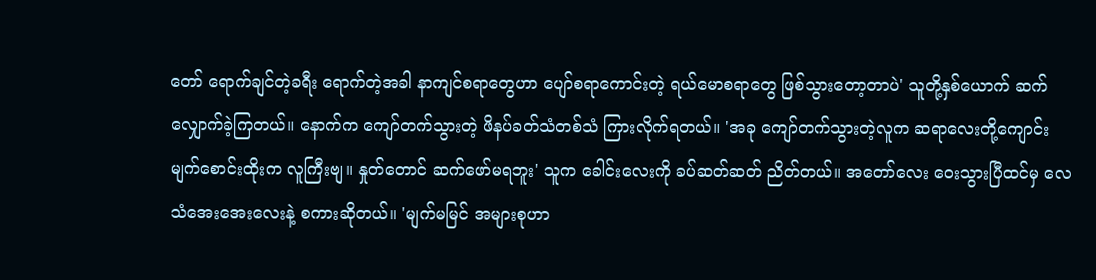တော် ရောက်ချင်တဲ့ခရီး ရောက်တဲ့အခါ နာကျင်စရာတွေဟာ ပျော်စရာကောင်းတဲ့ ရယ်မောစရာတွေ ဖြစ်သွားတော့တာပဲ' သူတို့နှစ်ယောက် ဆက်လျှောက်ခဲ့ကြတယ်။ နောက်က ကျော်တက်သွားတဲ့ ဖိနပ်ခတ်သံတစ်သံ ကြားလိုက်ရတယ်။ 'အခု ကျော်တက်သွားတဲ့လူက ဆရာလေးတို့ကျောင်း မျက်စောင်းထိုးက လူကြီးဗျ။ နှုတ်တောင် ဆက်ဖော်မရဘူး' သူက ခေါင်းလေးကို ခပ်ဆတ်ဆတ် ညိတ်တယ်။ အတော်လေး ဝေးသွားပြီထင်မှ လေသံအေးအေးလေးနဲ့ စကားဆိုတယ်။ 'မျက်မမြင် အများစုဟာ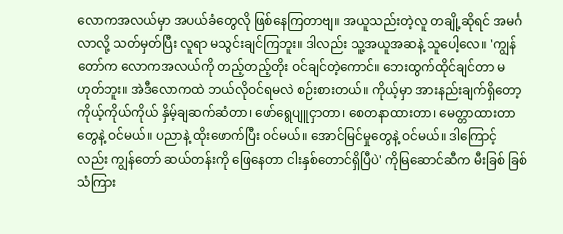လောကအလယ်မှာ အပယ်ခံတွေလို ဖြစ်နေကြတာဗျ။ အယူသည်းတဲ့လူ တချို့ဆိုရင် အမင်္ဂလာလို့ သတ်မှတ်ပြီး လူရာ မသွင်းချင်ကြဘူး။ ဒါလည်း သူ့အယူအဆနဲ့ သူပေါ့လေ။ 'ကျွန်တော်က လောကအလယ်ကို တည့်တည့်တိုး ဝင်ချင်တဲ့ကောင်။ ဘေးထွက်ထိုင်ချင်တာ မဟုတ်ဘူး။ အဲဒီလောကထဲ ဘယ်လိုဝင်ရမလဲ စဉ်းစားတယ်။ ကိုယ့်မှာ အားနည်းချက်ရှိတော့ ကိုယ့်ကိုယ်ကိုယ် နှိမ့်ချဆက်ဆံတာ၊ ဖော်ရွေပျူငှာတာ၊ စေတနာထားတာ၊ မေတ္တာထားတာတွေနဲ့ ဝင်မယ်။ ပညာနဲ့ ထိုးဖောက်ပြီး ဝင်မယ်။ အောင်မြင်မှုတွေနဲ့ ဝင်မယ်။ ဒါကြောင့်လည်း ကျွန်တော် ဆယ်တန်းကို ဖြေနေတာ ငါးနှစ်တောင်ရှိပြီပဲ' ကိုမြဆောင်ဆီက မီးခြစ် ခြစ်သံကြား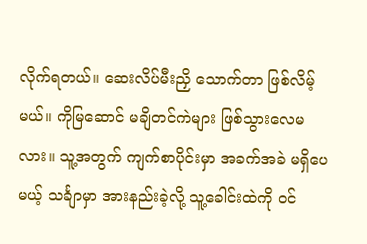လိုက်ရတယ်။ ဆေးလိပ်မီးညှိ သောက်တာ ဖြစ်လိမ့်မယ်။ ကိုမြဆောင် မချိတင်ကဲများ ဖြစ်သွားလေမလား။ သူ့အတွက် ကျက်စာပိုင်းမှာ အခက်အခဲ မရှိပေမယ့် သင်္ချာမှာ အားနည်းခဲ့လို့ သူ့ခေါင်းထဲကို ဝင်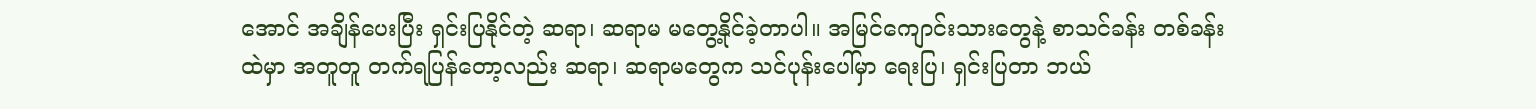အောင် အချိန်ပေးပြီး ရှင်းပြနိုင်တဲ့ ဆရာ၊ ဆရာမ မတွေ့နိုင်ခဲ့တာပါ။ အမြင်ကျောင်းသားတွေနဲ့ စာသင်ခန်း တစ်ခန်းထဲမှာ အတူတူ တက်ရပြန်တော့လည်း ဆရာ၊ ဆရာမတွေက သင်ပုန်းပေါ်မှာ ရေးပြ၊ ရှင်းပြတာ ဘယ်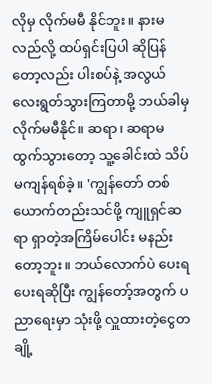လိုမှ လိုက်မမီ နိုင်ဘူး။ နားမလည်လို့ ထပ်ရှင်းပြပါ ဆိုပြန်တော့လည်း ပါးစပ်နဲ့ အလွယ်လေးရွတ်သွားကြတာမို့ ဘယ်ခါမှ လိုက်မမီနိုင်။ ဆရာ၊ ဆရာမ ထွက်သွားတော့ သူ့ခေါင်းထဲ သိပ်မကျန်ရစ်ခဲ့။ 'ကျွန်တော် တစ်ယောက်တည်းသင်ဖို့ ကျူရှင်ဆရာ ရှာတဲ့အကြိမ်ပေါင်း မနည်းတော့ဘူး။ ဘယ်လောက်ပဲ ပေးရပေးရဆိုပြီး ကျွန်တော့်အတွက် ပညာရေးမှာ သုံးဖို့ လှူထားတဲ့ငွေတချို့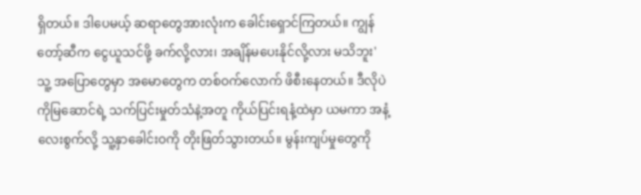ရှိတယ်။ ဒါပေမယ့် ဆရာတွေအားလုံးက ခေါင်းရှောင်ကြတယ်။ ကျွန်တော့်ဆီက ငွေယူသင်ဖို့ ခက်လို့လား၊ အချိန်မပေးနိုင်လို့လား မသိဘူး' သူ့ အပြောတွေမှာ အမောတွေက တစ်ဝက်လောက် ဖိစီးနေတယ်။ ဒီလိုပဲ ကိုမြဆောင်ရဲ့ သက်ပြင်းမှုတ်သံနဲ့အတူ ကိုယ်ပြင်းရနံ့ထဲမှာ ယမကာ အနံ့လေးစွက်လို့ သူ့နှာခေါင်းဝကို တိုးဖြတ်သွားတယ်။ မွန်းကျပ်မှုတွေကို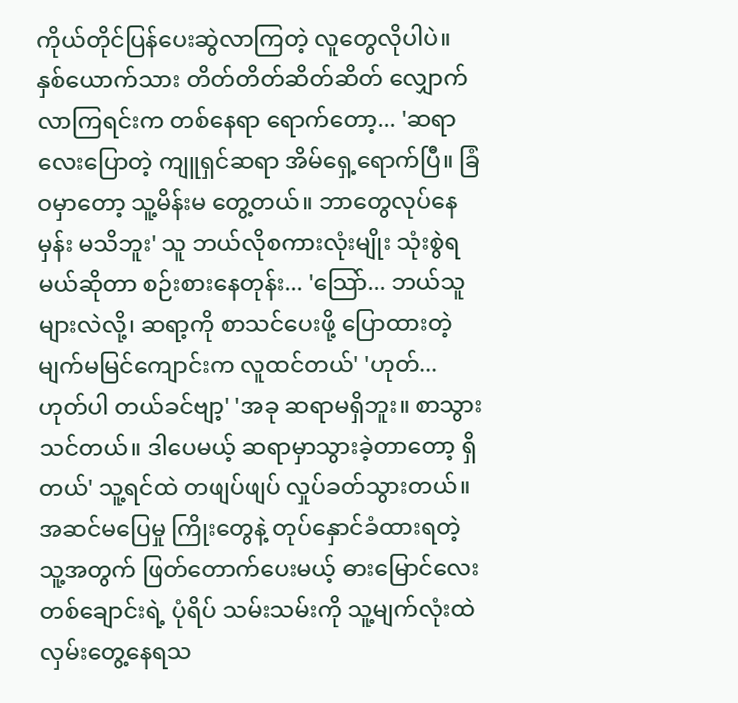ကိုယ်တိုင်ပြန်ပေးဆွဲလာကြတဲ့ လူတွေလိုပါပဲ။ နှစ်ယောက်သား တိတ်တိတ်ဆိတ်ဆိတ် လျှောက်လာကြရင်းက တစ်နေရာ ရောက်တော့... 'ဆရာလေးပြောတဲ့ ကျူရှင်ဆရာ အိမ်ရှေ့ရောက်ပြီ။ ခြံဝမှာတော့ သူ့မိန်းမ တွေ့တယ်။ ဘာတွေလုပ်နေမှန်း မသိဘူး' သူ ဘယ်လိုစကားလုံးမျိုး သုံးစွဲရမယ်ဆိုတာ စဉ်းစားနေတုန်း... 'သြော်... ဘယ်သူများလဲလို့၊ ဆရာ့ကို စာသင်ပေးဖို့ ပြောထားတဲ့ မျက်မမြင်ကျောင်းက လူထင်တယ်' 'ဟုတ်... ဟုတ်ပါ တယ်ခင်ဗျာ့' 'အခု ဆရာမရှိဘူး။ စာသွားသင်တယ်။ ဒါပေမယ့် ဆရာမှာသွားခဲ့တာတော့ ရှိတယ်' သူ့ရင်ထဲ တဖျပ်ဖျပ် လှုပ်ခတ်သွားတယ်။ အဆင်မပြေမှု ကြိုးတွေနဲ့ တုပ်နှောင်ခံထားရတဲ့ သူ့အတွက် ဖြတ်တောက်ပေးမယ့် ဓားမြောင်လေးတစ်ချောင်းရဲ့ ပုံရိပ် သမ်းသမ်းကို သူ့မျက်လုံးထဲ လှမ်းတွေ့နေရသ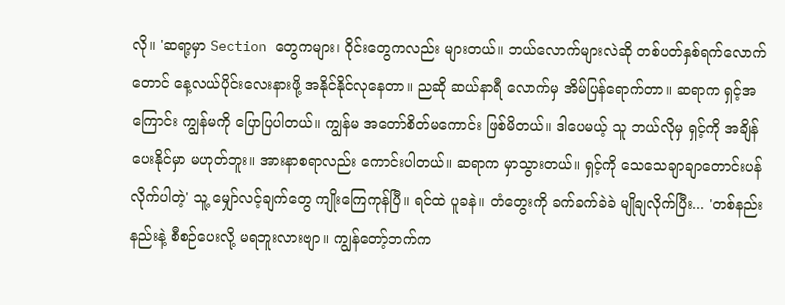လို။ 'ဆရာ့မှာ Section တွေကများ၊ ဝိုင်းတွေကလည်း များတယ်။ ဘယ်လောက်များလဲဆို တစ်ပတ်နှစ်ရက်လောက်တောင် နေ့လယ်ပိုင်းလေးနားဖို့ အနိုင်နိုင်လုနေတာ။ ညဆို ဆယ်နာရီ လောက်မှ အိမ်ပြန်ရောက်တာ။ ဆရာက ရှင့်အကြောင်း ကျွန်မကို ပြောပြပါတယ်။ ကျွန်မ အတော်စိတ်မကောင်း ဖြစ်မိတယ်။ ဒါပေမယ့် သူ ဘယ်လိုမှ ရှင့်ကို အချိန်ပေးနိုင်မှာ မဟုတ်ဘူး။ အားနာစရာလည်း ကောင်းပါတယ်။ ဆရာက မှာသွားတယ်။ ရှင့်ကို သေသေချာချာတောင်းပန် လိုက်ပါတဲ့' သူ့ မျှော်လင့်ချက်တွေ ကျိုးကြေကုန်ပြီ။ ရင်ထဲ ပူခနဲ။ တံတွေးကို ခက်ခက်ခဲခဲ မျိုချလိုက်ပြီး... 'တစ်နည်းနည်းနဲ့ စီစဉ်ပေးလို့ မရဘူးလားဗျာ။ ကျွန်တော့်ဘက်က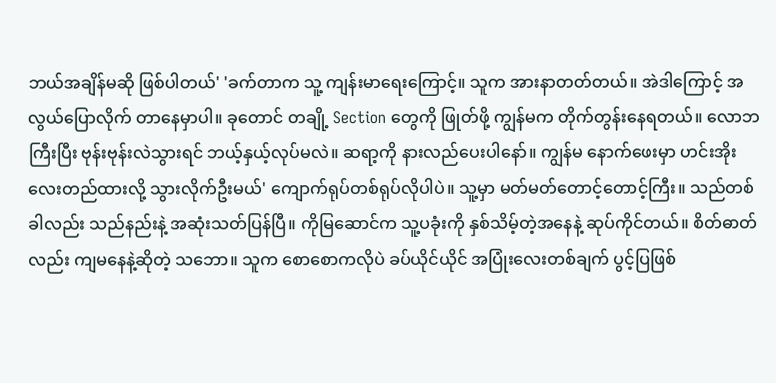ဘယ်အချိန်မဆို ဖြစ်ပါတယ်' 'ခက်တာက သူ့ ကျန်းမာရေးကြောင့်။ သူက အားနာတတ်တယ်။ အဲဒါကြောင့် အလွယ်ပြောလိုက် တာနေမှာပါ။ ခုတောင် တချို့ Section တွေကို ဖြုတ်ဖို့ ကျွန်မက တိုက်တွန်းနေရတယ်။ လောဘကြီးပြီး ဗုန်းဗုန်းလဲသွားရင် ဘယ့်နှယ့်လုပ်မလဲ။ ဆရာ့ကို နားလည်ပေးပါနော်။ ကျွန်မ နောက်ဖေးမှာ ဟင်းအိုးလေးတည်ထားလို့ သွားလိုက်ဦးမယ်' ကျောက်ရုပ်တစ်ရုပ်လိုပါပဲ။ သူ့မှာ မတ်မတ်တောင့်တောင့်ကြီး။ သည်တစ်ခါလည်း သည်နည်းနဲ့ အဆုံးသတ်ပြန်ပြီ။ ကိုမြဆောင်က သူ့ပခုံးကို နှစ်သိမ့်တဲ့အနေနဲ့ ဆုပ်ကိုင်တယ်။ စိတ်ဓာတ်လည်း ကျမနေနဲ့ဆိုတဲ့ သဘော။ သူက စောစောကလိုပဲ ခပ်ယိုင်ယိုင် အပြုံးလေးတစ်ချက် ပွင့်ပြဖြစ်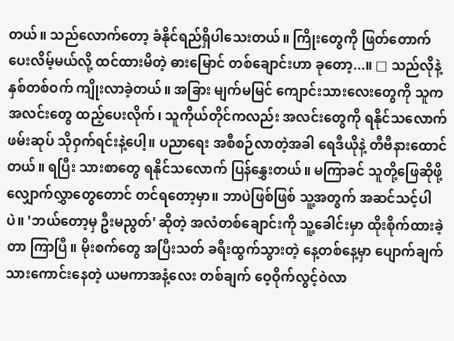တယ်။ သည်လောက်တော့ ခံနိုင်ရည်ရှိပါသေးတယ်။ ကြိုးတွေကို ဖြတ်တောက်ပေးလိမ့်မယ်လို့ ထင်ထားမိတဲ့ ဓားမြောင် တစ်ချောင်းဟာ ခုတော့...။ □ သည်လိုနဲ့ နှစ်တစ်ဝက် ကျိုးလာခဲ့တယ်။ အခြား မျက်မမြင် ကျောင်းသားလေးတွေကို သူက အလင်းတွေ ထည့်ပေးလိုက်၊ သူကိုယ်တိုင်ကလည်း အလင်းတွေကို ရနိုင်သလောက် ဖမ်းဆုပ် သိုဝှက်ရင်းနဲ့ပေါ့။ ပညာရေး အစီစဉ်လာတဲ့အခါ ရေဒီယိုနဲ့ တီဗီနားထောင်တယ်။ ရပြီး သားစာတွေ ရနိုင်သလောက် ပြန်နွှေးတယ်။ မကြာခင် သူတို့ဖြေဆိုဖို့ လျှောက်လွှာတွေတောင် တင်ရတော့မှာ။ ဘာပဲဖြစ်ဖြစ် သူ့အတွက် အဆင်သင့်ပါပဲ။ 'ဘယ်တော့မှ ဦးမညွတ်' ဆိုတဲ့ အလံတစ်ချောင်းကို သူ့ခေါင်းမှာ ထိုးစိုက်ထားခဲ့တာ ကြာပြီ။ မိုးစက်တွေ အပြီးသတ် ခရီးထွက်သွားတဲ့ နေ့တစ်နေ့မှာ ပျောက်ချက်သားကောင်းနေတဲ့ ယမကာအနံ့လေး တစ်ချက် ဝေ့ဝိုက်လွင့်ဝဲလာ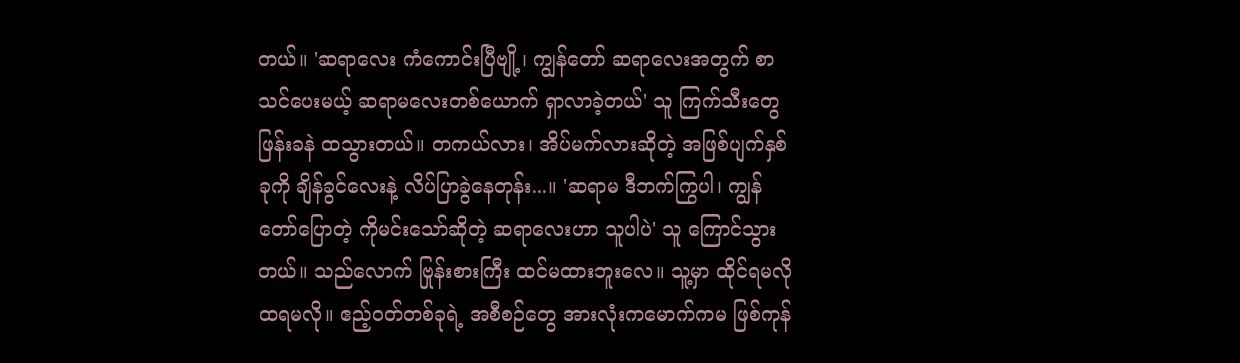တယ်။ 'ဆရာလေး ကံကောင်းပြီဗျို့၊ ကျွန်တော် ဆရာလေးအတွက် စာသင်ပေးမယ့် ဆရာမလေးတစ်ယောက် ရှာလာခဲ့တယ်' သူ ကြက်သီးတွေ ဖြန်းခနဲ ထသွားတယ်။ တကယ်လား၊ အိပ်မက်လားဆိုတဲ့ အဖြစ်ပျက်နှစ်ခုကို ချိန်ခွင်လေးနဲ့ လိပ်ပြာခွဲနေတုန်း...။ 'ဆရာမ ဒီဘက်ကြွပါ၊ ကျွန်တော်ပြောတဲ့ ကိုမင်းသော်ဆိုတဲ့ ဆရာလေးဟာ သူပါပဲ' သူ ကြောင်သွားတယ်။ သည်လောက် ဗြုန်းစားကြီး ထင်မထားဘူးလေ။ သူ့မှာ ထိုင်ရမလို ထရမလို။ ဧည့်ဝတ်တစ်ခုရဲ့ အစီစဉ်တွေ အားလုံးကမောက်ကမ ဖြစ်ကုန်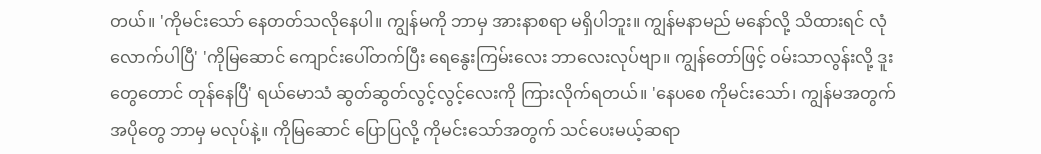တယ်။ 'ကိုမင်းသော် နေတတ်သလိုနေပါ။ ကျွန်မကို ဘာမှ အားနာစရာ မရှိပါဘူး။ ကျွန်မနာမည် မနော်လို့ သိထားရင် လုံလောက်ပါပြီ' 'ကိုမြဆောင် ကျောင်းပေါ်တက်ပြီး ရေနွေးကြမ်းလေး ဘာလေးလုပ်ဗျာ။ ကျွန်တော်ဖြင့် ဝမ်းသာလွန်းလို့ ဒူးတွေတောင် တုန်နေပြီ' ရယ်မောသံ ဆွတ်ဆွတ်လွင့်လွင့်လေးကို ကြားလိုက်ရတယ်။ 'နေပစေ ကိုမင်းသော်၊ ကျွန်မအတွက် အပိုတွေ ဘာမှ မလုပ်နဲ့။ ကိုမြဆောင် ပြောပြလို့ ကိုမင်းသော်အတွက် သင်ပေးမယ့်ဆရာ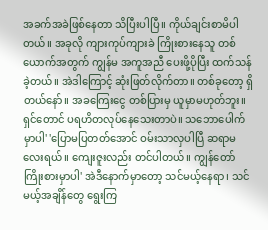အခက်အခဲဖြစ်နေတာ သိပြီးပါပြီ။ ကိုယ်ချင်းစာမိပါတယ်။ အခုလို ကျားကုပ်ကျားခဲ ကြိုးစားနေသူ တစ်ယောက်အတွက် ကျွန်မ အကူအညီ ပေးဖို့ပိုပြီး ထက်သန်ခဲ့တယ်။ အဲဒါကြောင့် ဆုံးဖြတ်လိုက်တာ။ တစ်ခုတော့ ရှိတယ်နော်။ အခကြေးငွေ တစ်ပြားမှ ယူမှာမဟုတ်ဘူး။ ရှင်တောင် ပရဟိတလုပ်နေသေးတာပဲ။ သဘောပေါက်မှာပါ' 'ပြောမပြတတ်အောင် ဝမ်းသာလှပါပြီ ဆရာမလေးရယ်။ ကျေးဇူးလည်း တင်ပါတယ်။ ကျွန်တော် ကြိုးစားမှာပါ' အဲဒီနောက်မှာတော့ သင်မယ့်နေရာ၊ သင်မယ့်အချိန်တွေ ရွေးကြ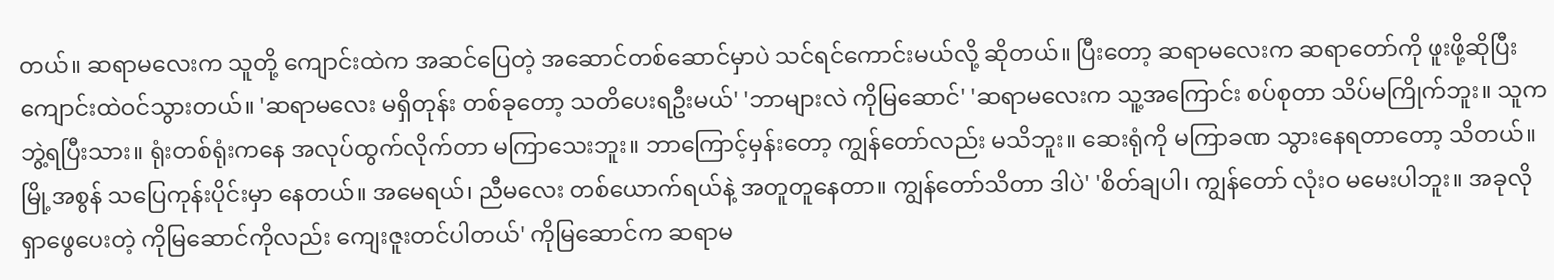တယ်။ ဆရာမလေးက သူတို့ ကျောင်းထဲက အဆင်ပြေတဲ့ အဆောင်တစ်ဆောင်မှာပဲ သင်ရင်ကောင်းမယ်လို့ ဆိုတယ်။ ပြီးတော့ ဆရာမလေးက ဆရာတော်ကို ဖူးဖို့ဆိုပြီး ကျောင်းထဲဝင်သွားတယ်။ 'ဆရာမလေး မရှိတုန်း တစ်ခုတော့ သတိပေးရဦးမယ်' 'ဘာများလဲ ကိုမြဆောင်' 'ဆရာမလေးက သူ့အကြောင်း စပ်စုတာ သိပ်မကြိုက်ဘူး။ သူက ဘွဲ့ရပြီးသား။ ရုံးတစ်ရုံးကနေ အလုပ်ထွက်လိုက်တာ မကြာသေးဘူး။ ဘာကြောင့်မှန်းတော့ ကျွန်တော်လည်း မသိဘူး။ ဆေးရုံကို မကြာခဏ သွားနေရတာတော့ သိတယ်။ မြို့အစွန် သပြေကုန်းပိုင်းမှာ နေတယ်။ အမေရယ်၊ ညီမလေး တစ်ယောက်ရယ်နဲ့ အတူတူနေတာ။ ကျွန်တော်သိတာ ဒါပဲ' 'စိတ်ချပါ၊ ကျွန်တော် လုံးဝ မမေးပါဘူး။ အခုလို ရှာဖွေပေးတဲ့ ကိုမြဆောင်ကိုလည်း ကျေးဇူးတင်ပါတယ်' ကိုမြဆောင်က ဆရာမ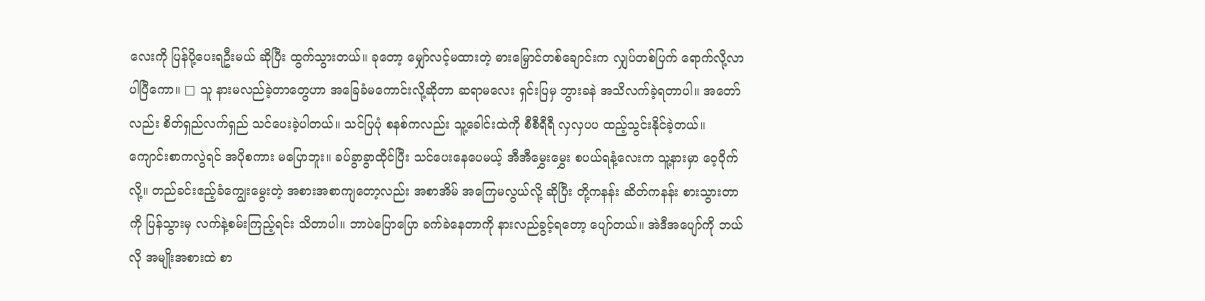လေးကို ပြန်ပို့ပေးရဦးမယ် ဆိုပြီး ထွက်သွားတယ်။ ခုတော့ မျှော်လင့်မထားတဲ့ ဓားမြှောင်တစ်ချောင်းက လျှပ်တစ်ပြက် ရောက်လို့လာပါပြီကော။ □ သူ နားမလည်ခဲ့တာတွေဟာ အခြေခံမကောင်းလို့ဆိုတာ ဆရာမလေး ရှင်းပြမှ ဘွားခနဲ အသိလက်ခဲ့ရတာပါ။ အတော်လည်း စိတ်ရှည်လက်ရှည် သင်ပေးခဲ့ပါတယ်။ သင်ပြပုံ စနစ်ကလည်း သူ့ခေါင်းထဲကို စီစီရီရီ လှလှပပ ထည့်သွင်းနိုင်ခဲ့တယ်။ ကျောင်းစာကလွဲရင် အပိုစကား မပြောဘူး။ ခပ်ခွာခွာထိုင်ပြီး သင်ပေးနေပေမယ့် အီအီမွှေးမွှေး စပယ်ရနံ့လေးက သူ့နားမှာ ဝေ့ဝိုက်လို့။ တည်ခင်းဧည့်ခံကျွေးမွေးတဲ့ အစားအစာကျတော့လည်း အစာအိမ် အကြေမလွယ်လို့ ဆိုပြီး တို့ကနန်း ဆိတ်ကနန်း စားသွားတာကို ပြန်သွားမှ လက်နဲ့စမ်းကြည့်ရင်း သိတာပါ။ ဘာပဲပြောပြော ခက်ခဲနေတာကို နားလည်ခွင့်ရတော့ ပျော်တယ်။ အဲဒီအပျော်ကို ဘယ်လို အမျိုးအစားထဲ စာ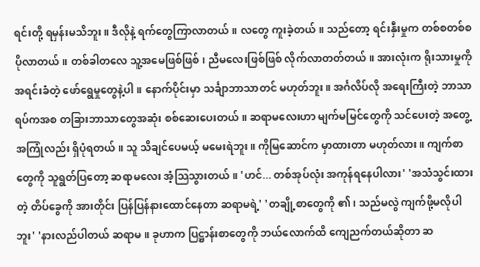ရင်းတို့ ရမှန်းမသိဘူး။ ဒီလိုနဲ့ ရက်တွေကြာလာတယ်။ လတွေ ကူးခဲ့တယ်။ သည်တော့ ရင်းနှီးမှုက တစ်စတစ်စ ပိုလာတယ်။ တစ်ခါတလေ သူ့အမေဖြစ်ဖြစ်၊ ညီမလေးဖြစ်ဖြစ် လိုက်လာတတ်တယ်။ အားလုံးက ရိုးသားမှုကို အရင်းခံတဲ့ ဖော်ရွေမှုတွေနဲ့ပါ။ နောက်ပိုင်းမှာ သင်္ချာဘာသာတင် မဟုတ်ဘူး။ အင်္ဂလိပ်လို အရေးကြီးတဲ့ ဘာသာရပ်ကအစ တခြားဘာသာတွေအဆုံး စစ်ဆေးပေးတယ်။ ဆရာမလေးဟာ မျက်မမြင်တွေကို သင်ပေးတဲ့ အတွေ့အကြုံလည်း ရှိပုံရတယ်။ သူ သိချင်ပေမယ့် မမေးရဲဘူး။ ကိုမြဆောင်က မှာထားတာ မဟုတ်လား။ ကျက်စာတွေကို သူရွတ်ပြတော့ ဆရာမလေး အံ့သြသွားတယ်။ 'ဟင်... တစ်အုပ်လုံး အကုန်ရနေပါလား' 'အသံသွင်းထားတဲ့ တိပ်ခွေကို အားတိုင်း ပြန်ပြန်နားထောင်နေတာ ဆရာမရဲ့' 'တချို့စာတွေကို ၏၊ သည်မလွဲ ကျက်ဖို့မလိုပါဘူး' 'နားလည်ပါတယ် ဆရာမ။ ခုဟာက ပြဋ္ဌာန်းစာတွေကို ဘယ်လောက်ထိ ကျေညက်တယ်ဆိုတာ ဆ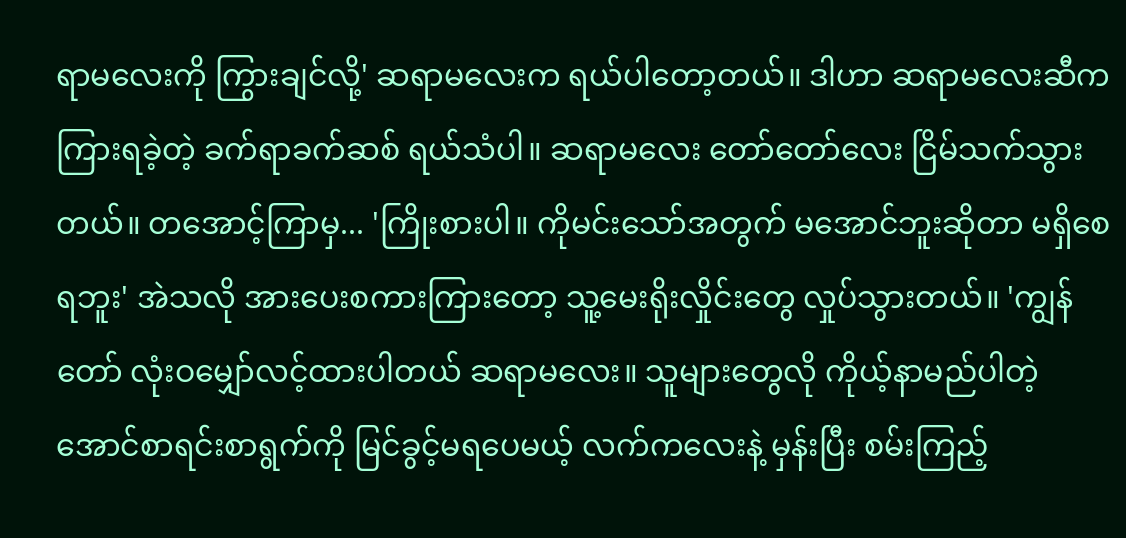ရာမလေးကို ကြွားချင်လို့' ဆရာမလေးက ရယ်ပါတော့တယ်။ ဒါဟာ ဆရာမလေးဆီက ကြားရခဲ့တဲ့ ခက်ရာခက်ဆစ် ရယ်သံပါ။ ဆရာမလေး တော်တော်လေး ငြိမ်သက်သွားတယ်။ တအောင့်ကြာမှ... 'ကြိုးစားပါ။ ကိုမင်းသော်အတွက် မအောင်ဘူးဆိုတာ မရှိစေရဘူး' အဲသလို အားပေးစကားကြားတော့ သူ့မေးရိုးလှိုင်းတွေ လှုပ်သွားတယ်။ 'ကျွန်တော် လုံးဝမျှော်လင့်ထားပါတယ် ဆရာမလေး။ သူများတွေလို ကိုယ့်နာမည်ပါတဲ့ အောင်စာရင်းစာရွက်ကို မြင်ခွင့်မရပေမယ့် လက်ကလေးနဲ့ မှန်းပြီး စမ်းကြည့်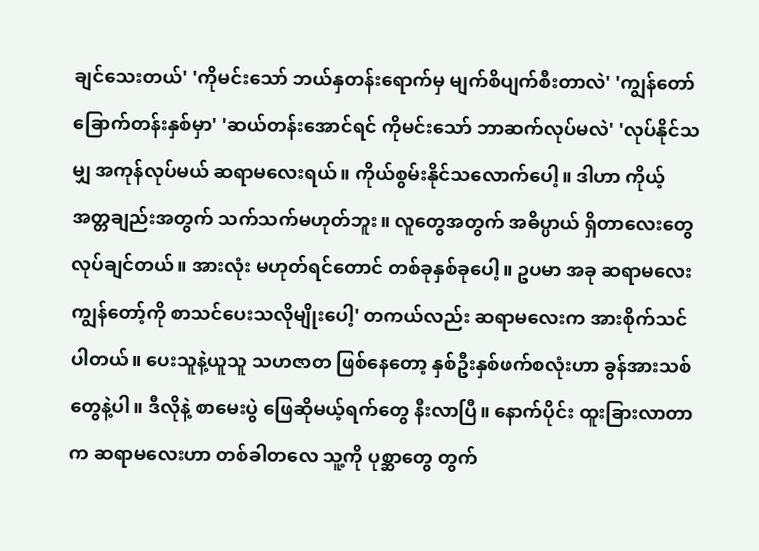ချင်သေးတယ်' 'ကိုမင်းသော် ဘယ်နှတန်းရောက်မှ မျက်စိပျက်စီးတာလဲ' 'ကျွန်တော် ခြောက်တန်းနှစ်မှာ' 'ဆယ်တန်းအောင်ရင် ကိုမင်းသော် ဘာဆက်လုပ်မလဲ' 'လုပ်နိုင်သမျှ အကုန်လုပ်မယ် ဆရာမလေးရယ်။ ကိုယ်စွမ်းနိုင်သလောက်ပေါ့။ ဒါဟာ ကိုယ့်အတ္တချည်းအတွက် သက်သက်မဟုတ်ဘူး။ လူတွေအတွက် အဓိပ္ပာယ် ရှိတာလေးတွေ လုပ်ချင်တယ်။ အားလုံး မဟုတ်ရင်တောင် တစ်ခုနှစ်ခုပေါ့။ ဥပမာ အခု ဆရာမလေး ကျွန်တော့်ကို စာသင်ပေးသလိုမျိုးပေါ့' တကယ်လည်း ဆရာမလေးက အားစိုက်သင်ပါတယ်။ ပေးသူနဲ့ယူသူ သဟဇာတ ဖြစ်နေတော့ နှစ်ဦးနှစ်ဖက်စလုံးဟာ ခွန်အားသစ်တွေနဲ့ပါ။ ဒီလိုနဲ့ စာမေးပွဲ ဖြေဆိုမယ့်ရက်တွေ နီးလာပြီ။ နောက်ပိုင်း ထူးခြားလာတာက ဆရာမလေးဟာ တစ်ခါတလေ သူ့ကို ပုစ္ဆာတွေ တွက်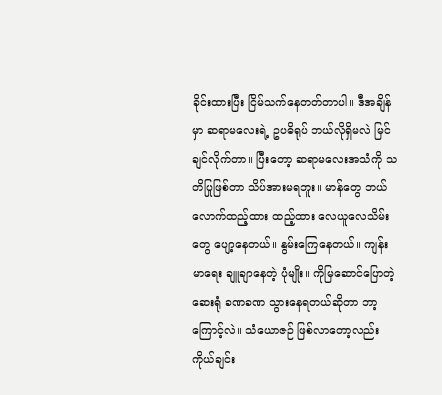ခိုင်းထားပြီး ငြိမ်သက်နေတတ်တာပါ။ ဒီအချိန်မှာ ဆရာမလေးရဲ့ ဥပဓိရုပ် ဘယ်လိုရှိမလဲ မြင်ချင်လိုက်တာ။ ပြီးတော့ ဆရာမလေးအသံကို သတိပြုဖြစ်တာ သိပ်အားမရဘူး။ မာန်တွေ ဘယ်လောက်ထည့်ထား ထည့်ထား လေယူလေသိမ်းတွေ ပျော့နေတယ်။ နွမ်းကြေနေတယ်။ ကျန်းမာရေး ချူချာနေတဲ့ ပုံမျိုး။ ကိုမြဆောင်ပြောတဲ့ ဆေးရုံ ခဏခဏ သွားနေရတယ်ဆိုတာ ဘာ့ကြောင့်လဲ။ သံယောဇဉ် ဖြစ်လာတော့လည်း ကိုယ်ချင်း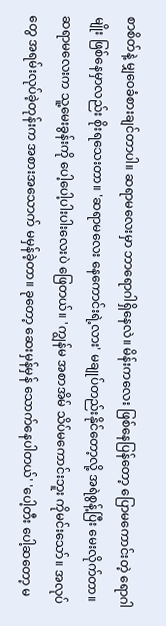စာစိတ်နဲ့ မျှဝေခံစားချင်တာပါ။ ဆရာမလေးမှာ ဘာရောဂါရှိနေလဲ။ မိန်းကလေး ဖြစ်နေပြန်တော့ ပြောမကောင်းတဲ့ ရောဂါမျိုး ဖြစ်နေမှာလည်း စိုးရသေးတာ။ 'ဆရာမလေး နေကောင်းရဲ့လား' မချုပ်တည်းနိုင်တော့လို့ အရဲစွန့်ပြီး မေးလိုက်တာ။ ဆရာမလေးက သူ့မေးခွန်းကို ပေါ့ပေါ့ပါးပါးလေးပဲ ဖြေတယ်။ 'ကျွန်မ အစာအိမ် သိပ်မကောင်းဘူး ကိုမင်းသော်။ အလုပ်တွေ အရမ်းလုပ်ခဲ့တုန်းက အစားအသောက် မမှန်ခဲ့တာ။ ခုတော့ ဆေးမှန်မှန် သောက်နေပါတယ်' 'ပေါ့တီး ပေါ့ဆတော့ မ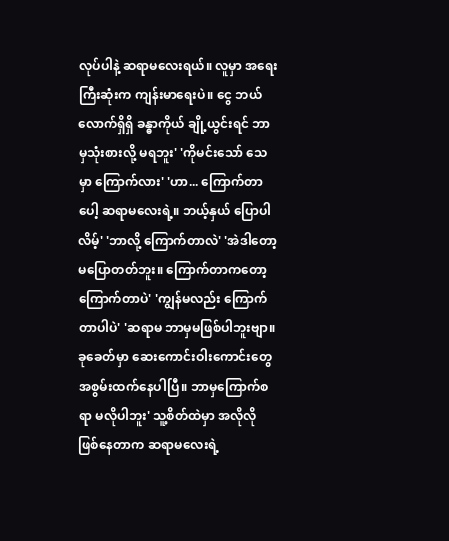လုပ်ပါနဲ့ ဆရာမလေးရယ်။ လူမှာ အရေးကြီးဆုံးက ကျန်းမာရေးပဲ။ ငွေ ဘယ်လောက်ရှိရှိ ခန္ဓာကိုယ် ချို့ယွင်းရင် ဘာမှသုံးစားလို့ မရဘူး' 'ကိုမင်းသော် သေမှာ ကြောက်လား' 'ဟာ... ကြောက်တာပေါ့ ဆရာမလေးရဲ့။ ဘယ့်နှယ် ပြောပါလိမ့်' 'ဘာလို့ ကြောက်တာလဲ' 'အဲဒါတော့ မပြောတတ်ဘူး။ ကြောက်တာကတော့ ကြောက်တာပဲ' 'ကျွန်မလည်း ကြောက်တာပါပဲ' 'ဆရာမ ဘာမှမဖြစ်ပါဘူးဗျာ။ ခုခေတ်မှာ ဆေးကောင်းဝါးကောင်းတွေ အစွမ်းထက်နေပါပြီ။ ဘာမှကြောက်စရာ မလိုပါဘူး' သူ့စိတ်ထဲမှာ အလိုလို ဖြစ်နေတာက ဆရာမလေးရဲ့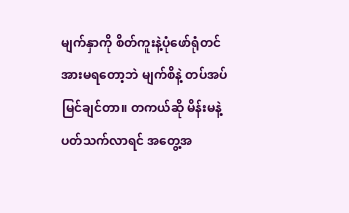မျက်နှာကို စိတ်ကူးနဲ့ပုံဖော်ရုံတင် အားမရတော့ဘဲ မျက်စိနဲ့ တပ်အပ်မြင်ချင်တာ။ တကယ်ဆို မိန်းမနဲ့ပတ်သက်လာရင် အတွေ့အ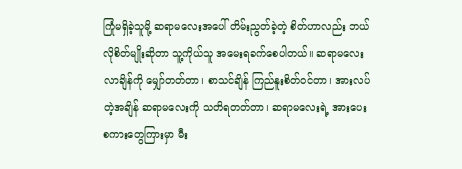ကြုံမရှိခဲ့သူမို့ ဆရာမလေးအပေါ် တိမ်းညွတ်ခဲ့တဲ့ စိတ်ဟာလည်း ဘယ်လိုစိတ်မျိုးဆိုတာ သူ့ကိုယ်သူ အမေးရခက်စေပါတယ်။ ဆရာမလေး လာချိန်ကို မျှော်တတ်တာ၊ စာသင်ချိန် ကြည်နူးစိတ်ဝင်တာ၊ အားလပ်တဲ့အချိန် ဆရာမလေးကို သတိရတတ်တာ၊ ဆရာမလေးရဲ့ အားပေး စကားတွေကြားမှာ မီး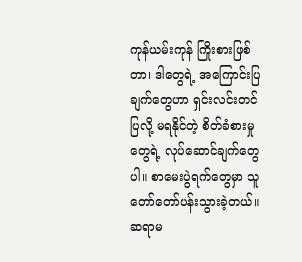ကုန်ယမ်းကုန် ကြိုးစားဖြစ်တာ၊ ဒါတွေရဲ့ အကြောင်းပြချက်တွေဟာ ရှင်းလင်းတင်ပြလို့ မရနိုင်တဲ့ စိတ်ခံစားမှုတွေရဲ့ လုပ်ဆောင်ချက်တွေပါ။ စာမေးပွဲရက်တွေမှာ သူ တော်တော်ပန်းသွားခဲ့တယ်။ ဆရာမ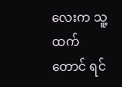လေးက သူ့ ထက်တောင် ရင်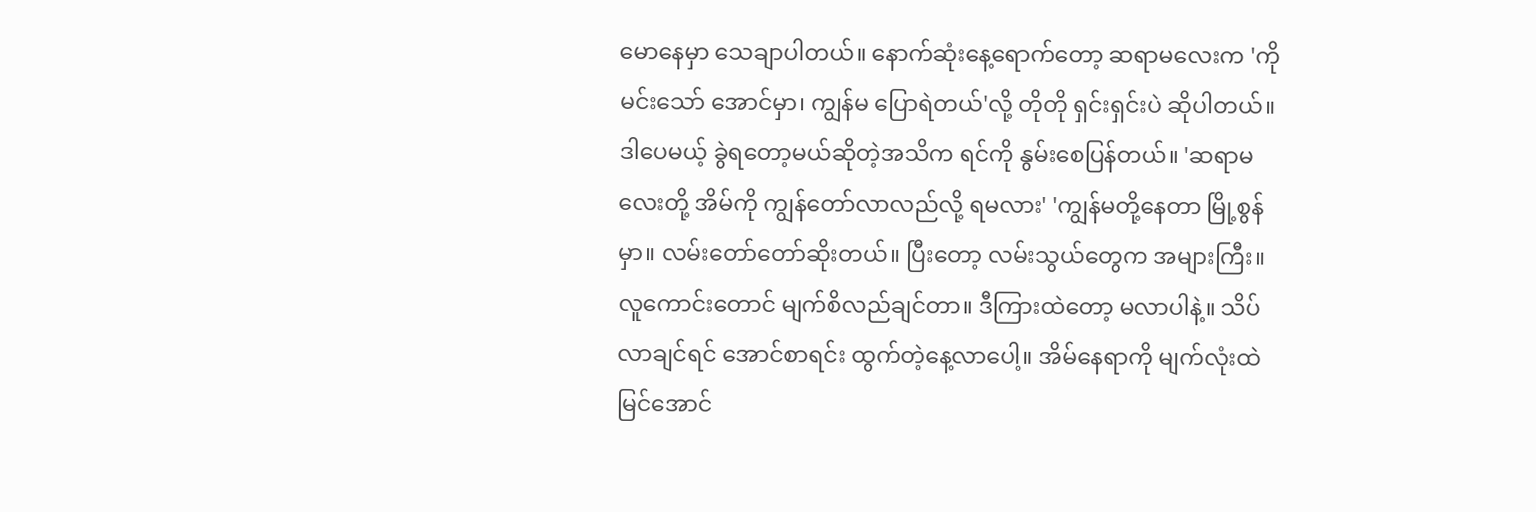မောနေမှာ သေချာပါတယ်။ နောက်ဆုံးနေ့ရောက်တော့ ဆရာမလေးက 'ကိုမင်းသော် အောင်မှာ၊ ကျွန်မ ပြောရဲတယ်'လို့ တိုတို ရှင်းရှင်းပဲ ဆိုပါတယ်။ ဒါပေမယ့် ခွဲရတော့မယ်ဆိုတဲ့အသိက ရင်ကို နွမ်းစေပြန်တယ်။ 'ဆရာမလေးတို့ အိမ်ကို ကျွန်တော်လာလည်လို့ ရမလား' 'ကျွန်မတို့နေတာ မြို့စွန်မှာ။ လမ်းတော်တော်ဆိုးတယ်။ ပြီးတော့ လမ်းသွယ်တွေက အများကြီး။ လူကောင်းတောင် မျက်စိလည်ချင်တာ။ ဒီကြားထဲတော့ မလာပါနဲ့။ သိပ်လာချင်ရင် အောင်စာရင်း ထွက်တဲ့နေ့လာပေါ့။ အိမ်နေရာကို မျက်လုံးထဲ မြင်အောင်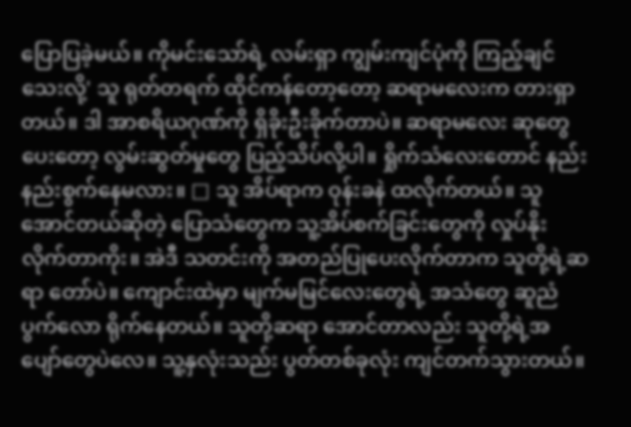ပြောပြခဲ့မယ်။ ကိုမင်းသော်ရဲ့ လမ်းရှာ ကျွမ်းကျင်ပုံကို ကြည့်ချင်သေးလို့' သူ ရုတ်တရက် ထိုင်ကန်တော့တော့ ဆရာမလေးက တားရှာတယ်။ ဒါ အာစရိယဂုဏ်ကို ရှိခိုးဦးခိုက်တာပဲ။ ဆရာမလေး ဆုတွေပေးတော့ လွမ်းဆွတ်မှုတွေ ပြည့်သိပ်လို့ပါ။ ရှိုက်သံလေးတောင် နည်းနည်းစွက်နေမလား။ □ သူ အိပ်ရာက ဝုန်းခနဲ ထလိုက်တယ်။ သူ အောင်တယ်ဆိုတဲ့ ပြောသံတွေက သူ့အိပ်စက်ခြင်းတွေကို လှုပ်နိုးလိုက်တာကိုး။ အဲဒီ သတင်းကို အတည်ပြုပေးလိုက်တာက သူတို့ရဲ့ဆရာ တော်ပဲ။ ကျောင်းထဲမှာ မျက်မမြင်လေးတွေရဲ့ အသံတွေ ဆူညံပွက်လော ရိုက်နေတယ်။ သူတို့ဆရာ အောင်တာလည်း သူတို့ရဲ့အပျော်တွေပဲလေ။ သူ့နှလုံးသည်း ပွတ်တစ်ခုလုံး ကျင်တက်သွားတယ်။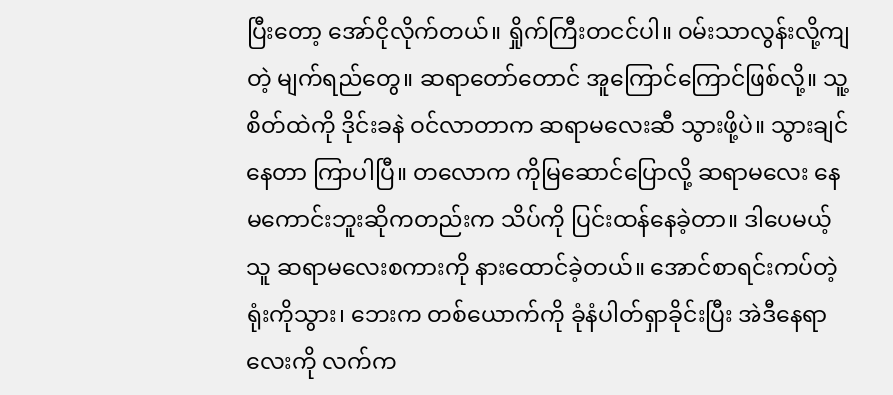ပြီးတော့ အော်ငိုလိုက်တယ်။ ရှိုက်ကြီးတငင်ပါ။ ဝမ်းသာလွန်းလို့ကျတဲ့ မျက်ရည်တွေ။ ဆရာတော်တောင် အူကြောင်ကြောင်ဖြစ်လို့။ သူ့စိတ်ထဲကို ဒိုင်းခနဲ ဝင်လာတာက ဆရာမလေးဆီ သွားဖို့ပဲ။ သွားချင်နေတာ ကြာပါပြီ။ တလောက ကိုမြဆောင်ပြောလို့ ဆရာမလေး နေမကောင်းဘူးဆိုကတည်းက သိပ်ကို ပြင်းထန်နေခဲ့တာ။ ဒါပေမယ့် သူ ဆရာမလေးစကားကို နားထောင်ခဲ့တယ်။ အောင်စာရင်းကပ်တဲ့ ရုံးကိုသွား၊ ဘေးက တစ်ယောက်ကို ခုံနံပါတ်ရှာခိုင်းပြီး အဲဒီနေရာလေးကို လက်က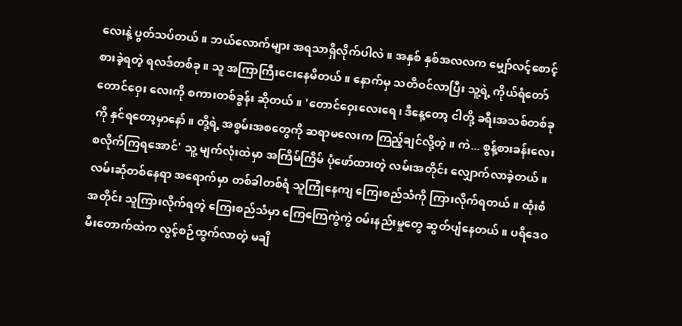လေးနဲ့ ပွတ်သပ်တယ်။ ဘယ်လောက်များ အရသာရှိလိုက်ပါလဲ။ အနှစ် နှစ်အလလက မျှော်လင့်စောင့်စားခဲ့ရတဲ့ ရလဒ်တစ်ခု။ သူ အကြာကြီးငေးနေမိတယ်။ နောက်မှ သတိဝင်လာပြီး သူ့ရဲ့ ကိုယ်ရံတော် တောင်ဝှေး လေးကို စကားတစ်ခွန်း ဆိုတယ်။ 'တောင်ဝှေးလေးရေ၊ ဒီနေ့တော့ ငါတို့ ခရီးအသစ်တစ်ခုကို နှင်ရတော့မှာနော်။ တို့ရဲ့ အစွမ်းအစတွေကို ဆရာမလေးက ကြည့်ချင်လို့တဲ့။ ကဲ... စွန့်စားခန်းလေး စလိုက်ကြရအောင်' သူ့ မျက်လုံးထဲမှာ အကြိမ်ကြိမ် ပုံဖော်ထားတဲ့ လမ်းအတိုင်း လျှောက်လာခဲ့တယ်။ လမ်းဆုံတစ်နေရာ အရောက်မှာ တစ်ခါတစ်ရံ သူကြုံနေကျ ကြေးစည်သံကို ကြားလိုက်ရတယ်။ ထုံးစံ အတိုင်း သူကြားလိုက်ရတဲ့ ကြေးစည်သံမှာ ကြေကြေကွဲကွဲ ဝမ်းနည်းမှုတွေ ဆွတ်ပျံနေတယ်။ ပရိဒေဝမီးတောက်ထဲက လွင့်စဉ်ထွက်လာတဲ့ မချိ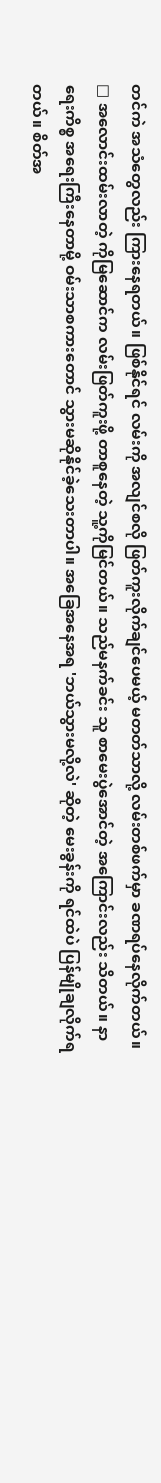တင်ကဲ အသံတွေလည်း ကြားနေရတယ်။ ဖြစ်နိုင်ရင် လမ်းကို အလျင်စလို ဖြတ်ကူးလိုက်ချင်ပေမယ့် မတတ်သာလို့ လမ်းတစ်ဖက်မှာ ခဏရပ်နေလိုက်တယ်။ □ အလောင်းထမ်းလာတဲ့ ကိုမြဆောင်က လမ်းဖြတ်ကူးဖို့ တာစူနေတဲ့ သူ့ကိုမြင်တယ်။ သည်မနက်ခင်း သူ စာမေးပွဲအောင်တဲ့ အကြောင်းလည်း သိတယ်။ နာရေးကိစ္စ အရေးကြီးနေတာမို့ ဝမ်းသာစကားတောင် သွားမဆိုနိုင်ခဲ့သေးတာပါ။ အခြေအနေအရ 'ဘယ်သွားမလို့လဲ' ဆိုတဲ့ မေးခွန်းကို ရင်ထဲပဲ ပြန်မျိုချလိုက်ရတယ်။ စိတ်အ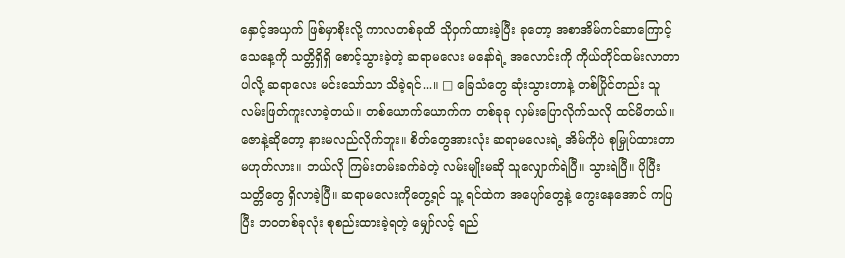နှောင့်အယှက် ဖြစ်မှာစိုးလို့ ကာလတစ်ခုထိ သိုဝှက်ထားခဲ့ပြီး ခုတော့ အစာအိမ်ကင်ဆာကြောင့် သေနေ့ကို သတ္တိရှိရှိ စောင့်သွားခဲ့တဲ့ ဆရာမလေး မနော်ရဲ့ အလောင်းကို ကိုယ်တိုင်ထမ်းလာတာပါလို့ ဆရာလေး မင်းသော်သာ သိခဲ့ရင်...။ □ ခြေသံတွေ ဆုံးသွားတာနဲ့ တစ်ပြိုင်တည်း သူ လမ်းဖြတ်ကူးလာခဲ့တယ်။ တစ်ယောက်ယောက်က တစ်ခုခု လှမ်းပြောလိုက်သလို ထင်မိတယ်။ ဇောနဲ့ဆိုတော့ နားမလည်လိုက်ဘူး။ စိတ်တွေအားလုံး ဆရာမလေးရဲ့ အိမ်ကိုပဲ စုမြှုပ်ထားတာ မဟုတ်လား။ ဘယ်လို ကြမ်းတမ်းခက်ခဲတဲ့ လမ်းမျိုးမဆို သူလျှောက်ရဲပြီ။ သွားရဲပြီ။ ပိုပြီး သတ္တိတွေ ရှိလာခဲ့ပြီ။ ဆရာမလေးကိုတွေ့ရင် သူ့ ရင်ထဲက အပျော်တွေနဲ့ ကွေးနေအောင် ကပြပြီး ဘဝတစ်ခုလုံး စုစည်းထားခဲ့ရတဲ့ မျှော်လင့် ရည်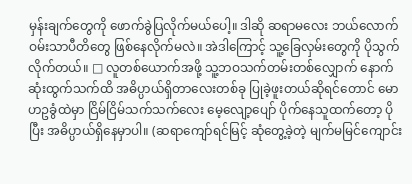မှန်းချက်တွေကို ဖောက်ခွဲပြလိုက်မယ်ပေါ့။ ဒါဆို ဆရာမလေး ဘယ်လောက် ဝမ်းသာပီတိတွေ ဖြစ်နေလိုက်မလဲ။ အဲဒါကြောင့် သူ့ခြေလှမ်းတွေကို ပိုသွက်လိုက်တယ်။ □ လူတစ်ယောက်အဖို့ သူ့ဘဝသက်တမ်းတစ်လျှောက် နောက်ဆုံးထွက်သက်ထိ အဓိပ္ပာယ်ရှိတာလေးတစ်ခု ပြုခဲ့ဖူးတယ်ဆိုရင်တောင် မောဟဥခွံထဲမှာ ငြိမ်ငြိမ်သက်သက်လေး မေ့လျော့ပျော် ပိုက်နေသူထက်တော့ ပိုပြီး အဓိပ္ပာယ်ရှိနေမှာပါ။ (ဆရာကျော်ရင်မြင့် ဆုံတွေ့ခဲ့တဲ့ မျက်မမြင်ကျောင်း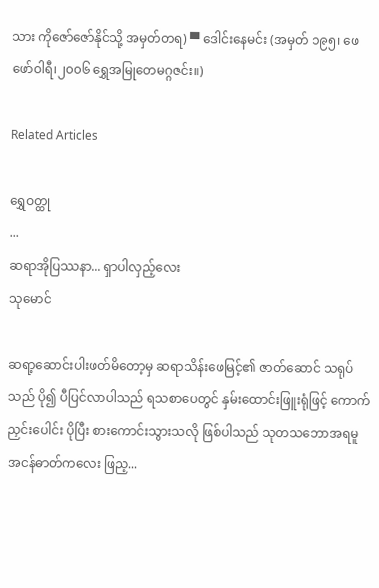သား ကိုဇော်ဇော်နိုင်သို့ အမှတ်တရ) ▀ ဒေါင်းနေမင်း (အမှတ် ၁၉၅၊ ဖေဖော်ဝါရီ၊၂၀၀၆ ရွှေအမြုတေမဂ္ဂဇင်း။)

Related Articles

ရွှေဝတ္ထု
...
ဆရာအိုပြဿနာ... ရှာပါလှည့်လေး
သုမောင်

ဆရာ့ဆောင်းပါးဖတ်မိတော့မှ ဆရာသိန်းဖေမြင့်၏ ဇာတ်ဆောင် သရုပ်သည် ပို၍ ပီပြင်လာပါသည် ရသစာပေတွင် နှမ်းထောင်းဖြူးရုံဖြင့် ကောက်ညှင်းပေါင်း ပိုပြီး စားကောင်းသွားသလို ဖြစ်ပါသည် သုတသဘောအရမူ အငန်ဓာတ်ကလေး ဖြည့...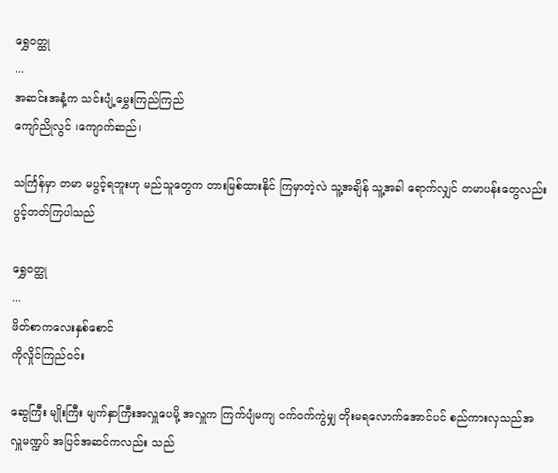ရွှေဝတ္ထု
...
အဆင်းအနံ့က သင်းပျံ့မွှေးကြည်ကြည်
ကျော်ညိုလွင် ၊ကျောက်ဆည်၊

သင်္ကြန်မှာ တမာ မပွင့်ရဘူးဟု မည်သူတွေက တားမြစ်ထားနိုင် ကြမှာတဲ့လဲ သူ့အချိန် သူ့အခါ ရောက်လျှင် တမာပန်းတွေလည်း ပွင့်တတ်ကြပါသည်

ရွှေဝတ္ထု
...
ဖိတ်စာကလေးနှစ်စောင်
ကိုလှိုင်ကြည်ဝင်း

ဆွေကြီး မျိုးကြီး မျက်နှာကြီးအလှူပေမို့ အလှူက ကြက်ပျံမကျ ဝက်ဝက်ကွဲမျှ တိုးမရလောက်အောင်ပင် စည်ကားလှသည်အလှူမဏ္ဍပ် အပြင်အဆင်ကလည်း သည်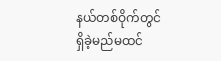နယ်တစ်ဝိုက်တွင် ရှိခဲ့မည်မထင်